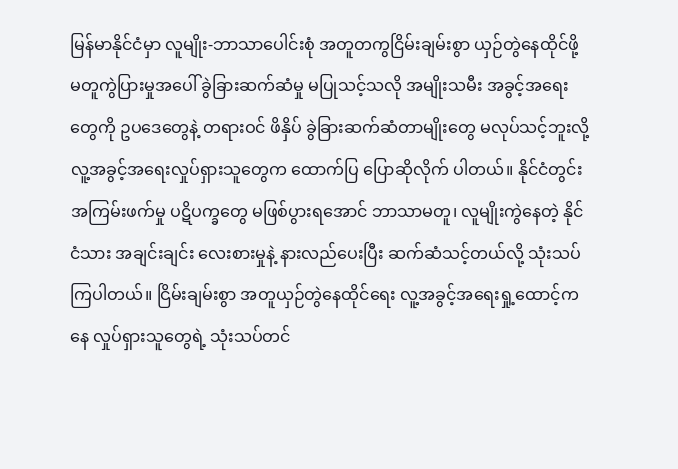မြန်မာနိုင်ငံမှာ လူမျိုး-ဘာသာပေါင်းစုံ အတူတကွငြိမ်းချမ်းစွာ ယှဉ်တွဲနေထိုင်ဖို့ မတူကွဲပြားမှုအပေါ် ခွဲခြားဆက်ဆံမှု မပြုသင့်သလို အမျိုးသမီး အခွင့်အရေးတွေကို ဥပဒေတွေနဲ့ တရားဝင် ဖိနှိပ် ခွဲခြားဆက်ဆံတာမျိုးတွေ မလုပ်သင့်ဘူးလို့ လူ့အခွင့်အရေးလှုပ်ရှားသူတွေက ထောက်ပြ ပြောဆိုလိုက် ပါတယ်။ နိုင်ငံတွင်း အကြမ်းဖက်မှု ပဋိပက္ခတွေ မဖြစ်ပွားရအောင် ဘာသာမတူ၊ လူမျိုးကွဲနေတဲ့ နိုင်ငံသား အချင်းချင်း လေးစားမှုနဲ့ နားလည်ပေးပြီး ဆက်ဆံသင့်တယ်လို့ သုံးသပ်ကြပါတယ်။ ငြိမ်းချမ်းစွာ အတူယှဉ်တွဲနေထိုင်ရေး လူ့အခွင့်အရေးရှု့ထောင့်ကနေ လှုပ်ရှားသူတွေရဲ့ သုံးသပ်တင်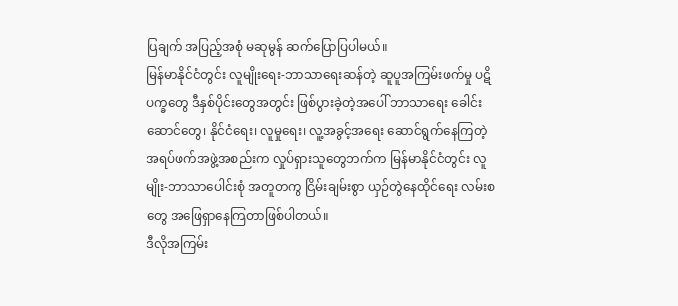ပြချက် အပြည့်အစုံ မဆုမွန် ဆက်ပြောပြပါမယ်။
မြန်မာနိုင်ငံတွင်း လူမျိုးရေး-ဘာသာရေးဆန်တဲ့ ဆူပူအကြမ်းဖက်မှု ပဋိပက္ခတွေ ဒီနှစ်ပိုင်းတွေအတွင်း ဖြစ်ပွားခဲ့တဲ့အပေါ် ဘာသာရေး ခေါင်းဆောင်တွေ၊ နိုင်ငံရေး၊ လူမှုရေး၊ လူ့အခွင့်အရေး ဆောင်ရွက်နေကြတဲ့ အရပ်ဖက်အဖွဲ့အစည်းက လှုပ်ရှားသူတွေဘက်က မြန်မာနိုင်ငံတွင်း လူမျိုး-ဘာသာပေါင်းစုံ အတူတကွ ငြိမ်းချမ်းစွာ ယှဉ်တွဲနေထိုင်ရေး လမ်းစတွေ အဖြေရှာနေကြတာဖြစ်ပါတယ်။
ဒီလိုအကြမ်း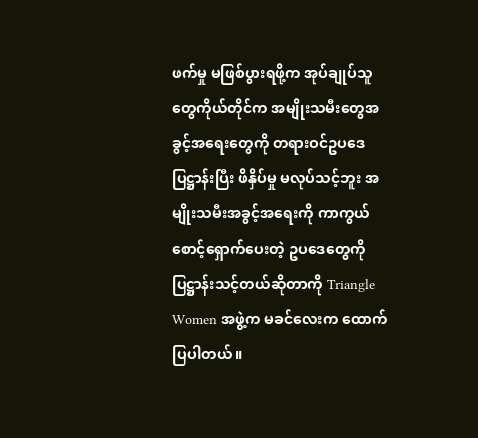ဖက်မှု မဖြစ်ပွားရဖို့က အုပ်ချုပ်သူတွေကိုယ်တိုင်က အမျိုးသမီးတွေအခွင့်အရေးတွေကို တရားဝင်ဥပဒေပြဋ္ဌာန်းပြီး ဖိနှိပ်မှု မလုပ်သင့်ဘူး အမျိုးသမီးအခွင့်အရေးကို ကာကွယ်စောင့်ရှောက်ပေးတဲ့ ဥပဒေတွေကို ပြဋ္ဌာန်းသင့်တယ်ဆိုတာကို Triangle Women အဖွဲ့က မခင်လေးက ထောက်ပြပါတယ်။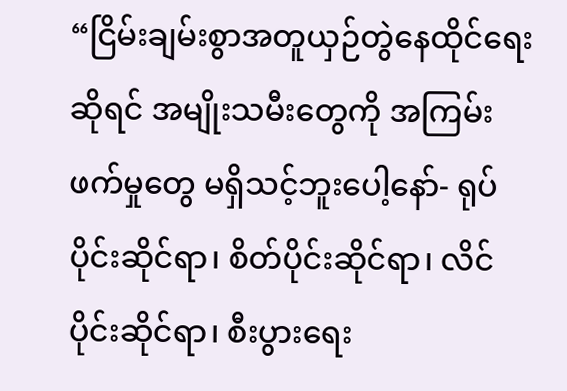“ငြိမ်းချမ်းစွာအတူယှဉ်တွဲနေထိုင်ရေးဆိုရင် အမျိုးသမီးတွေကို အကြမ်းဖက်မှုတွေ မရှိသင့်ဘူးပေါ့နော်- ရုပ်ပိုင်းဆိုင်ရာ၊ စိတ်ပိုင်းဆိုင်ရာ၊ လိင်ပိုင်းဆိုင်ရာ၊ စီးပွားရေး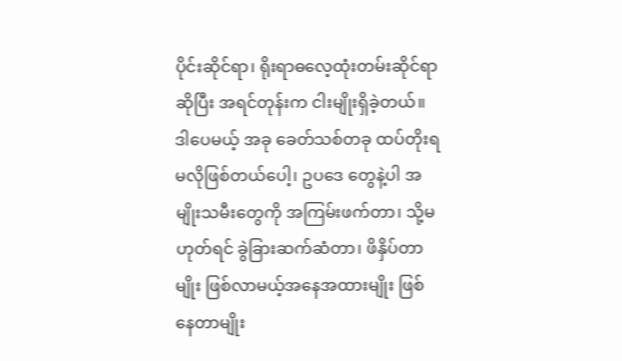ပိုင်းဆိုင်ရာ၊ ရိုးရာဓလေ့ထုံးတမ်းဆိုင်ရာဆိုပြီး အရင်တုန်းက ငါးမျိုးရှိခဲ့တယ်။ ဒါပေမယ့် အခု ခေတ်သစ်တခု ထပ်တိုးရမလိုဖြစ်တယ်ပေါ့၊ ဥပဒေ တွေနဲ့ပါ အမျိုးသမီးတွေကို အကြမ်းဖက်တာ၊ သို့မဟုတ်ရင် ခွဲခြားဆက်ဆံတာ၊ ဖိနှိပ်တာမျိုး ဖြစ်လာမယ့်အနေအထားမျိုး ဖြစ်နေတာမျိုး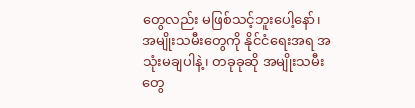တွေလည်း မဖြစ်သင့်ဘူးပေါ့နော်၊ အမျိုးသမီးတွေကို နိုင်ငံရေးအရ အသုံးမချပါနဲ့၊ တခုခုဆို အမျိုးသမီးတွေ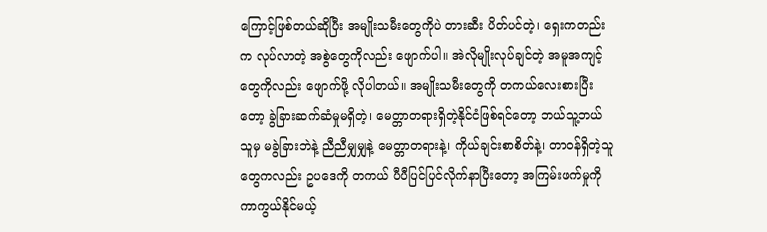ကြောင့်ဖြစ်တယ်ဆိုပြီး အမျိုးသမီးတွေကိုပဲ တားဆီး ပိတ်ပင်တဲ့၊ ရှေးကတည်းက လုပ်လာတဲ့ အစွဲတွေကိုလည်း ဖျောက်ပါ။ အဲလိုမျိုးလုပ်ချင်တဲ့ အမူအကျင့်တွေကိုလည်း ဖျောက်ဖို့ လိုပါတယ်။ အမျိုးသမီးတွေကို တကယ်လေးစားပြီးတော့ ခွဲခြားဆက်ဆံမှုမရှိတဲ့၊ မေတ္တာတရားရှိတဲ့နိုင်ငံဖြစ်ရင်တော့ ဘယ်သူ့ဘယ်သူမှ မခွဲခြားဘဲနဲ့ ညီညီမျှမျှနဲ့ မေတ္တာတရားနဲ့၊ ကိုယ်ချင်းစာစိတ်နဲ့၊ တာဝန်ရှိတဲ့သူတွေကလည်း ဥပဒေကို တကယ် ပီပီပြင်ပြင်လိုက်နာပြီးတော့ အကြမ်းဖက်မှုကို ကာကွယ်နိုင်မယ့်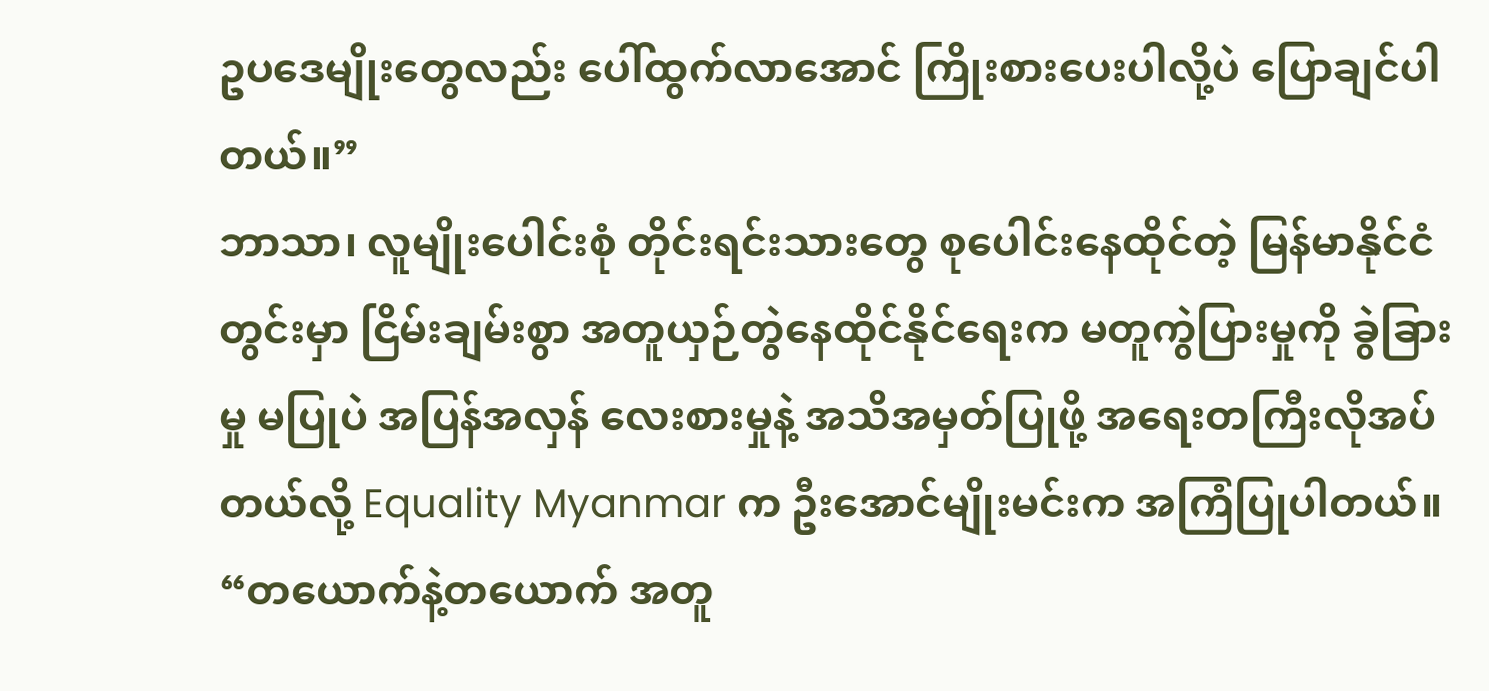ဥပဒေမျိုးတွေလည်း ပေါ်ထွက်လာအောင် ကြိုးစားပေးပါလို့ပဲ ပြောချင်ပါတယ်။”
ဘာသာ၊ လူမျိုးပေါင်းစုံ တိုင်းရင်းသားတွေ စုပေါင်းနေထိုင်တဲ့ မြန်မာနိုင်ငံတွင်းမှာ ငြိမ်းချမ်းစွာ အတူယှဉ်တွဲနေထိုင်နိုင်ရေးက မတူကွဲပြားမှုကို ခွဲခြားမှု မပြုပဲ အပြန်အလှန် လေးစားမှုနဲ့ အသိအမှတ်ပြုဖို့ အရေးတကြီးလိုအပ်တယ်လို့ Equality Myanmar က ဦးအောင်မျိုးမင်းက အကြံပြုပါတယ်။
“တယောက်နဲ့တယောက် အတူ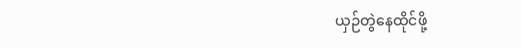ယှဉ်တွဲနေထိုင်ဖို့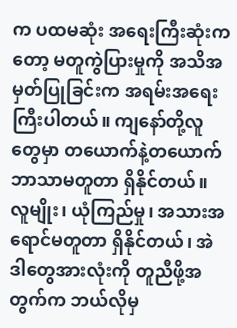က ပထမဆုံး အရေးကြီးဆုံးကတော့ မတူကွဲပြားမှုကို အသိအမှတ်ပြုခြင်းက အရမ်းအရေးကြီးပါတယ်။ ကျနော်တို့လူတွေမှာ တယောက်နဲ့တယောက် ဘာသာမတူတာ ရှိနိုင်တယ်။ လူမျိုး၊ ယုံကြည်မှု၊ အသားအရောင်မတူတာ ရှိနိုင်တယ်၊ အဲဒါတွေအားလုံးကို တူညီဖို့အတွက်က ဘယ်လိုမှ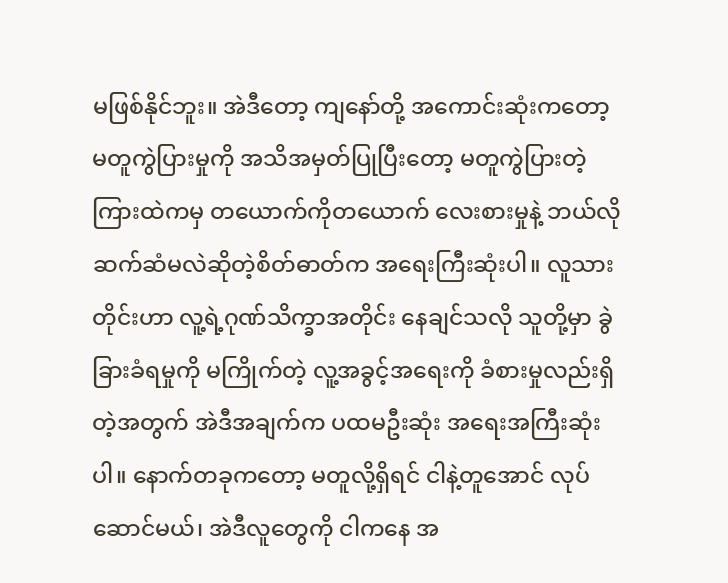မဖြစ်နိုင်ဘူး။ အဲဒီတော့ ကျနော်တို့ အကောင်းဆုံးကတော့ မတူကွဲပြားမှုကို အသိအမှတ်ပြုပြီးတော့ မတူကွဲပြားတဲ့ကြားထဲကမှ တယောက်ကိုတယောက် လေးစားမှုနဲ့ ဘယ်လိုဆက်ဆံမလဲဆိုတဲ့စိတ်ဓာတ်က အရေးကြီးဆုံးပါ။ လူသားတိုင်းဟာ လူ့ရဲ့ဂုဏ်သိက္ခာအတိုင်း နေချင်သလို သူတို့မှာ ခွဲခြားခံရမှုကို မကြိုက်တဲ့ လူ့အခွင့်အရေးကို ခံစားမှုလည်းရှိတဲ့အတွက် အဲဒီအချက်က ပထမဦးဆုံး အရေးအကြီးဆုံးပါ။ နောက်တခုကတော့ မတူလို့ရှိရင် ငါနဲ့တူအောင် လုပ်ဆောင်မယ်၊ အဲဒီလူတွေကို ငါကနေ အ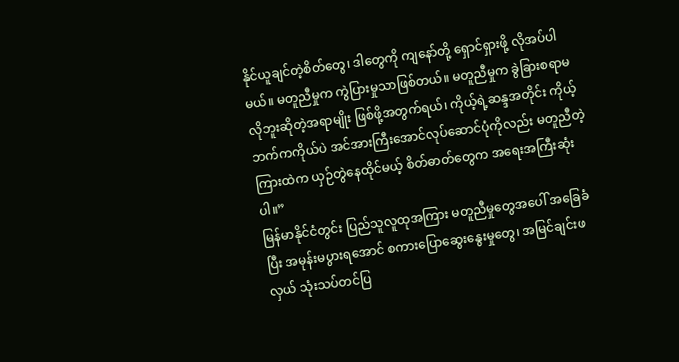နိုင်ယူချင်တဲ့စိတ်တွေ၊ ဒါတွေကို ကျနော်တို့ ရှောင်ရှားဖို့ လိုအပ်ပါမယ်။ မတူညီမှုက ကွဲပြားမှုသာဖြစ်တယ်။ မတူညီမှုက ခွဲခြားစရာမလိုဘူးဆိုတဲ့အရာမျိုး ဖြစ်ဖို့အတွက်ရယ်၊ ကိုယ့်ရဲ့ဆန္ဒအတိုင်း ကိုယ့်ဘက်ကကိုယ်ပဲ အင်အားကြီးအောင်လုပ်ဆောင်ပုံကိုလည်း မတူညီတဲ့ကြားထဲက ယှဉ်တွဲနေထိုင်မယ့် စိတ်ဓာတ်တွေက အရေးအကြီးဆုံးပါ။”
မြန်မာနိုင်ငံတွင်း ပြည်သူလူထုအကြား မတူညီမှုတွေအပေါ် အခြေခံပြီး အမုန်းမပွားရအောင် စကားပြောဆွေးနွေးမှုတွေ၊ အမြင်ချင်းဖလှယ် သုံးသပ်တင်ပြ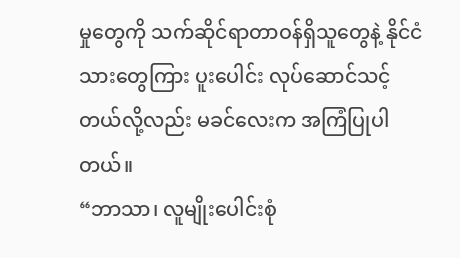မှုတွေကို သက်ဆိုင်ရာတာဝန်ရှိသူတွေနဲ့ နိုင်ငံသားတွေကြား ပူးပေါင်း လုပ်ဆောင်သင့်တယ်လို့လည်း မခင်လေးက အကြံပြုပါတယ်။
“ဘာသာ၊ လူမျိုးပေါင်းစုံ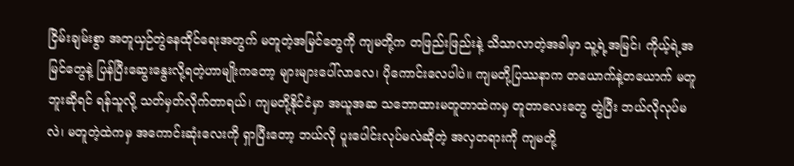ငြိမ်းချမ်းစွာ အတူယှဉ်တွဲနေထိုင်ရေးအတွက် မတူတဲ့အမြင်တွေကို ကျမတို့က တဖြည်းဖြည်းနဲ့ သိသာလာတဲ့အခါမှာ သူ့ရဲ့အမြင်၊ ကိုယ့်ရဲ့အမြင်တွေနဲ့ ပြန်ပြီးဆွေးနွေးလို့ရတဲ့ဟာမျိုးကတော့ များများပေါ်လာလေ၊ ပိုကောင်းလေပါပဲ။ ကျမတို့ပြဿနာက တယောက်နဲ့တယောက် မတူဘူးဆိုရင် ရန်သူလို့ သတ်မှတ်လိုက်တာရယ်၊ ကျမတို့နိုင်ငံမှာ အယူအဆ သဘောထားမတူတာထဲကမှ တူတာလေးတွေ တွဲပြီး ဘယ်လိုလုပ်မလဲ၊ မတူတဲ့ထဲကမှ အကောင်းဆုံးလေးကို ရှာပြီးတော့ ဘယ်လို ပူးပေါင်းလုပ်မလဲဆိုတဲ့ အလှတရားကို ကျမတို့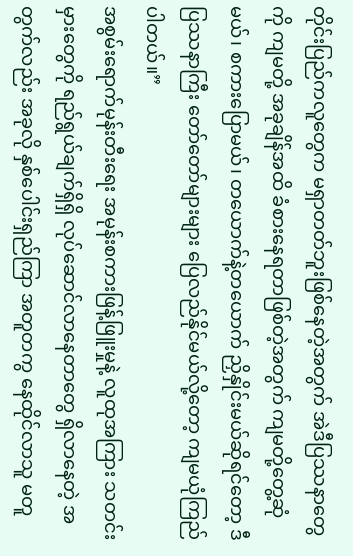တိုင်းပြည်ကလူတွေက မရှာတတ်ဘူးဖြစ်နေတဲ့အတွက် အဲဒီပြဿနာတွေကို ကျမတို့ အခုချိန်အထိ ခံစားနေရတာဖြစ်တဲ့အတွက် ကျမတို့တွေ့ဆုံမယ်၊ စကားပြောမယ်၊ တယောက်နဲ့တယောက် ညှိနှိုင်းမယ်ဆိုရင်တော့ ဒီပြဿနာကြီး တော်တော်များများ ပြေလည်နိုင်မယ်လို့တော့ ကျမယုံကြည်ပါတယ်။”
အစွမ်းရောက်မုန်းတီးရေး အမုန်းစကားဖြန့်ဖြူးမှုနဲ့ လူထုအကြား သတင်းမှားတွေကို ရည်ရွယ်ချက်ရှိရှိ လုပ်ဆောင်လာနေတာတွေ ရှိလာနေတဲ့ အတွက်လည်း အခုလို နှစ်ပေါင်းရှည်ကြာ အတူတကွ နေထိုင်လာသူ မတူ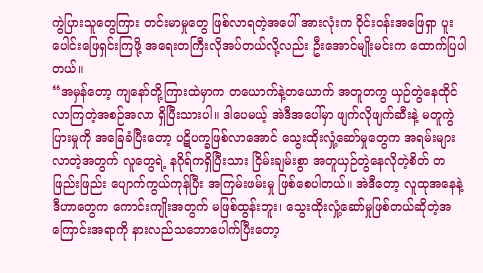ကွဲပြားသူတွေကြား တင်းမာမှုတွေ ဖြစ်လာရတဲ့အပေါ် အားလုံးက ဝိုင်းဝန်းအဖြေရှာ ပူးပေါင်းဖြေရှင်းကြဖို့ အရေးတကြီးလိုအပ်တယ်လို့လည်း ဦးအောင်မျိုးမင်းက ထောက်ပြပါတယ်။
“အမှန်တော့ ကျနော်တို့ကြားထဲမှာက တယောက်နဲ့တယောက် အတူတကွ ယှဉ်တွဲနေထိုင်လာကြတဲ့အစဉ်အလာ ရှိပြီးသားပါ။ ဒါပေမယ့် အဲဒီအပေါ်မှာ ဖျက်လိုဖျက်ဆီးနဲ့ မတူကွဲပြားမှုကို အခြေခံပြီးတော့ ပဋိပက္ခဖြစ်လာအောင် သွေးထိုးလှုံ့ဆော်မှုတွေက အရမ်းများလာတဲ့အတွက် လူတွေရဲ့ နဂိုရ်ကရှိပြီးသား ငြိမ်းချမ်းစွာ အတူယှဉ်တွဲနေလိုတဲ့စိတ် တဖြည်းဖြည်း ပျောက်ကွယ်ကုန်ပြီး အကြမ်းဖမ်းမှု ဖြစ်စေပါတယ်။ အဲဒီတော့ လူထုအနေနဲ့ ဒီဟာတွေက ကောင်းကျိုးအတွက် မဖြစ်ထွန်းဘူး၊ သွေးထိုးလှုံ့ဆော်မှုဖြစ်တယ်ဆိုတဲ့အကြောင်းအရာကို နားလည်သဘောပေါက်ပြီးတော့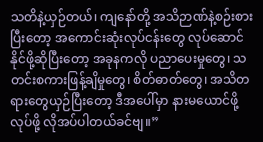သတိနဲ့ယှဉ်တယ်၊ ကျနော်တို့ အသိဉာဏ်နဲ့စဉ်းစားပြီးတော့ အကောင်းဆုံးလုပ်ငန်းတွေ လုပ်ဆောင်နိုင်ဖို့ဆိုပြီးတော့ အခုနကလို ပညာပေးမှုတွေ၊ သတင်းစကားဖြန့်ချိမှုတွေ၊ စိတ်ဓာတ်တွေ၊ အသိတရားတွေယှဉ်ပြီးတော့ ဒီအပေါ်မှာ နားမယောင်ဖို့ လုပ်ဖို့ လိုအပ်ပါတယ်ခင်ဗျ။”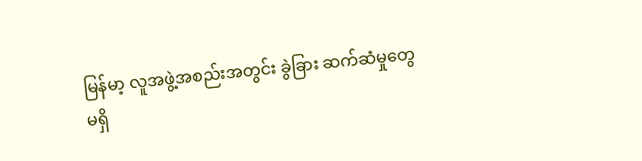မြန်မာ့ လူအဖွဲ့အစည်းအတွင်း ခွဲခြား ဆက်ဆံမှုတွေ မရှိ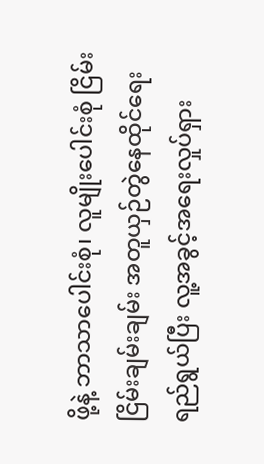ဖို့နဲ့ ဘာသာပေါင်းစုံ၊ လူမျိုးပေါင်းစုံ ငြိမ်းငြိမ်းချမ်းချမ်း အတူယှဉ်တွဲနေထိုင်ရေး ရည်ရွယ်ပြီး လူ့အခွင့်အရေးလှုပ်ရှား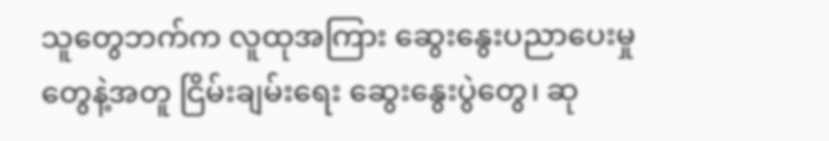သူတွေဘက်က လူထုအကြား ဆွေးနွေးပညာပေးမှုတွေနဲ့အတူ ငြိမ်းချမ်းရေး ဆွေးနွေးပွဲတွေ၊ ဆု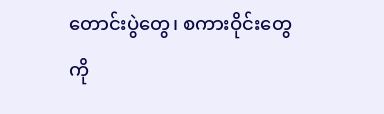တောင်းပွဲတွေ၊ စကားဝိုင်းတွေကို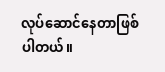လုပ်ဆောင်နေတာဖြစ်ပါတယ်။